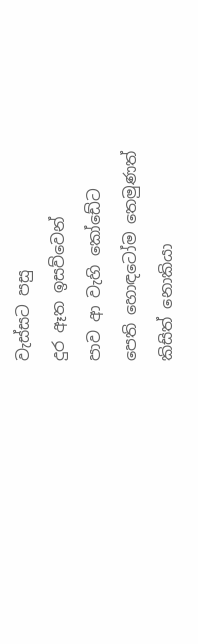වැස්සට පසු
දුර ඈත ඉසව්වෙන්
පාව ආ වැහි කෝඩේට
පෙති හොඳටෝම තෙමුණත්
කිසිත් නොකියා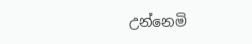උන්නෙමි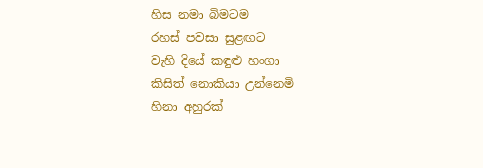හිස නමා බිමටම
රහස් පවසා සුළඟට
වැහි දියේ කඳුළු හංගා
කිසිත් නොකියා උන්නෙමි
හිනා අහුරක්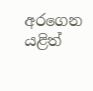අරගෙන
යළිත්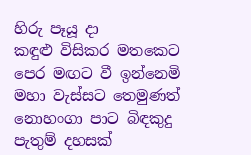හිරු පෑයූ දා
කඳුළු විසිකර මතකෙට
පෙර මඟට වී ඉන්නෙමි
මහා වැස්සට තෙමුණත්
නොහංගා පාට බිඳකුදු
පැතුම් දහසක්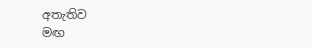අතැතිව
මඟ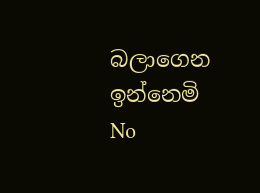බලාගෙන ඉන්නෙමි
No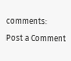comments:
Post a Comment